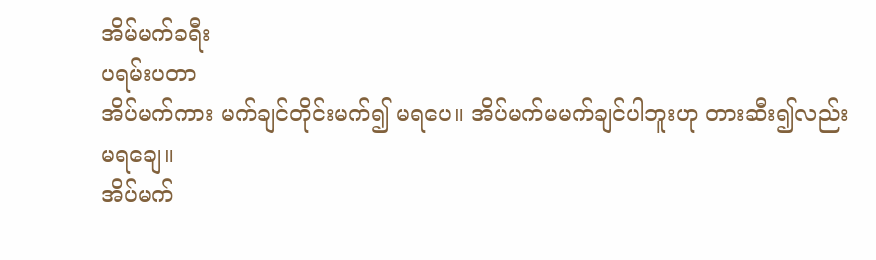အိမ်မက်ခရီး
ပရမ်းပတာ
အိပ်မက်ကား မက်ချင်တိုင်းမက်၍ မရပေ။ အိပ်မက်မမက်ချင်ပါဘူးဟု တားဆီး၍လည်းမရချေ။
အိပ်မက်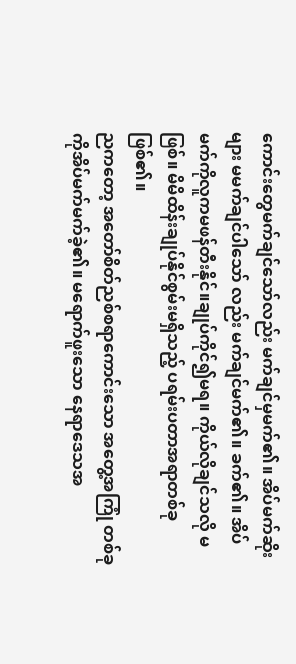ကောင်းတွေမက်ချင်သော်လည်း မက်ချင်မှမက်၏။ အိပ်မက်ဆိုးများ မမက်ချင်ပါသော် လည်း မက်ချင်မက်၏။ ခက်၏။ အိပ်မက်ကိုလူကမဖန်တီးနိုင်။ချုပ်ကိုင်၍မရ။ ကိုယ်လိုချင်သလို မဖြစ်။ မိမိထိန်းချုပ်နိုင်စွမ်းမရှိသည့် ပရမ်းပတာအရာတစ်ခုဖြစ်၏။
ညကတော့ အတော်စိတ်ညစ်စရာကောင်းသော အတွေ့အကြုံ တစ်ခုကိုအိပ်မက်မက်ခဲ့၏။ မရောက်ဖူးသော နေရာဒေသအ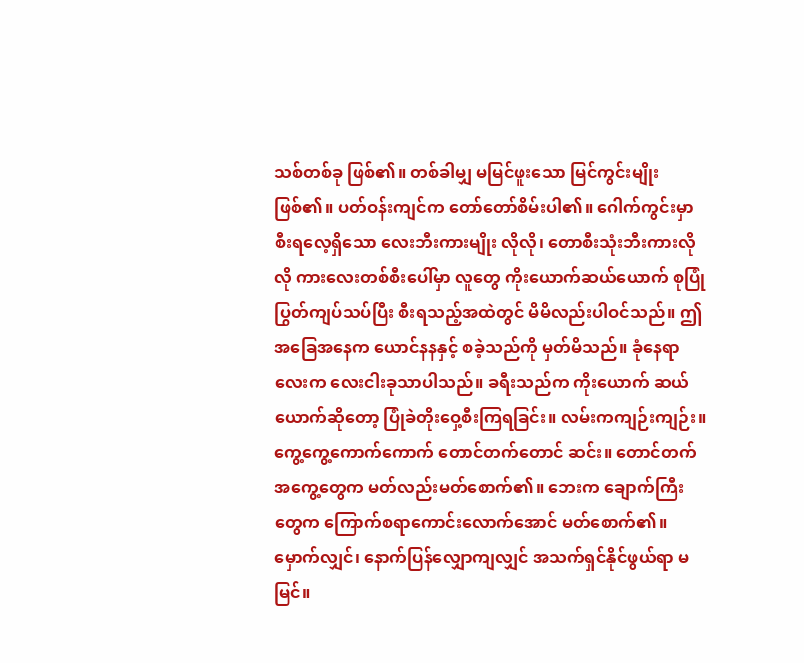သစ်တစ်ခု ဖြစ်၏။ တစ်ခါမျှ မမြင်ဖူးသော မြင်ကွင်းမျိုးဖြစ်၏။ ပတ်ဝန်းကျင်က တော်တော်စိမ်းပါ၏။ ဂေါက်ကွင်းမှာ စီးရလေ့ရှိသော လေးဘီးကားမျိုး လိုလို၊ တောစီးသုံးဘီးကားလိုလို ကားလေးတစ်စီးပေါ်မှာ လူတွေ ကိုးယောက်ဆယ်ယောက် စုပြုံပြွတ်ကျပ်သပ်ပြီး စီးရသည့်အထဲတွင် မိမိလည်းပါဝင်သည်။ ဤအခြေအနေက ယောင်နနနှင့် စခဲ့သည်ကို မှတ်မိသည်။ ခုံနေရာလေးက လေးငါးခုသာပါသည်။ ခရီးသည်က ကိုးယောက် ဆယ်ယောက်ဆိုတော့ ပြုံခဲတိုးဝှေ့စီးကြရခြင်း။ လမ်းကကျဉ်းကျဉ်း။ ကွေ့ကွေ့ကောက်ကောက် တောင်တက်တောင် ဆင်း။ တောင်တက်အကွေ့တွေက မတ်လည်းမတ်စောက်၏။ ဘေးက ချောက်ကြီးတွေက ကြောက်စရာကောင်းလောက်အောင် မတ်စောက်၏။ မှောက်လျှင်၊ နောက်ပြန်လျှောကျလျှင် အသက်ရှင်နိုင်ဖွယ်ရာ မမြင်။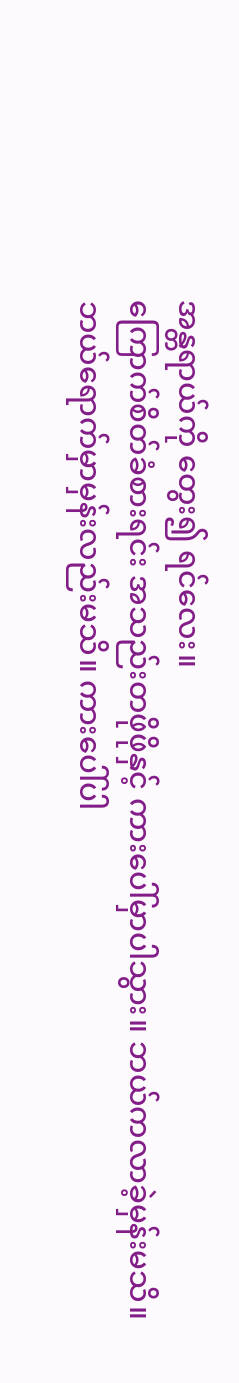အန္တရာယ်ကို တွေး၍ ရင်လေး။
ကြောက်စိတ်ခံစားရင်း အသည်းတဖိုဖိုနှင့် ကားပေါ်မှာပါသွား။ ဘယ်ကလာခဲ့မှန်းမသိ။ ဘယ်ရောက်မှာမှန်းလည်းမသိ။ ကားပေါ်ပါ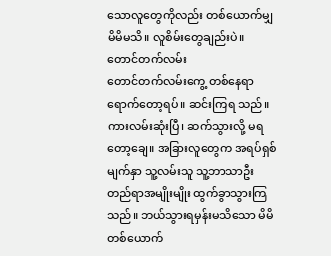သောလူတွေကိုလည်း တစ်ယောက်မျှ မိမိမသိ။ လူစိမ်းတွေချည်းပဲ။
တောင်တက်လမ်း
တောင်တက်လမ်းကွေ့ တစ်နေရာရောက်တော့ရပ်။ ဆင်းကြရ သည်။ ကားလမ်းဆုံးပြီ၊ ဆက်သွားလို့ မရတော့ချေ။ အခြားလူတွေက အရပ်ရှစ်မျက်နှာ သူ့လမ်းသူ သူ့ဘာသာဦး တည်ရာအမျိုးမျိုး ထွက်ခွာသွားကြသည်။ ဘယ်သွားရမှန်းမသိသော မိမိ တစ်ယောက်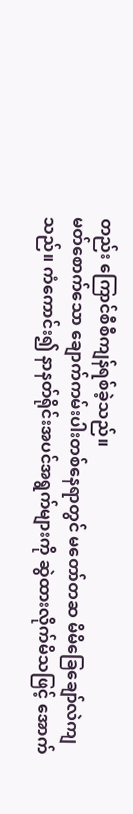တည်း ကြောင်စီစီကျန်ရစ်ခဲ့သည်။
မတ်စောက်သော ချောက်ကမ်းပါးတစ်နေရာတွင် မတော်တဆ မိမိခြေချော်လဲကျသည်။ ကံကောင်း၍ နာနတ်ရိုင်းအပင်အရွက်များကို ဆွဲထားလိုက်မိသဖြင့် အောက်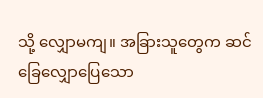သို့ လျှောမကျ။ အခြားသူတွေက ဆင်ခြေလျှောပြေသော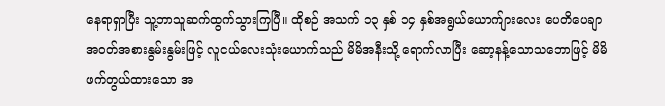နေရာရှာပြီး သူ့ဘာသူဆက်ထွက်သွားကြပြီ။ ထိုစဉ် အသက် ၁၃ နှစ် ၁၄ နှစ်အရွယ်ယောက်ျားလေး ပေတိပေချာ အဝတ်အစားနွမ်းနွမ်းဖြင့် လူငယ်လေးသုံးယောက်သည် မိမိအနီးသို့ ရောက်လာပြီး ဆော့နန့်သောသဘောဖြင့် မိမိဖက်တွယ်ထားသော အ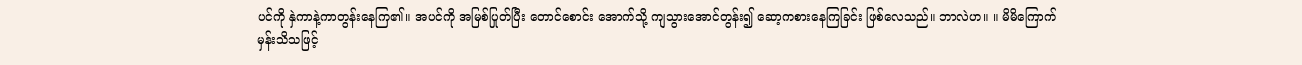ပင်ကို နှဲကာနဲ့ကာတွန်းနေကြ၏။ အပင်ကို အမြစ်ပြုတ်ပြီး တောင်စောင်း အောက်သို့ ကျသွားအောင်တွန်း၍ ဆော့ကစားနေကြခြင်း ဖြစ်လေသည်။ ဘာလဲဟ။ ။ မိမိကြောက်မှန်းသိသဖြင့်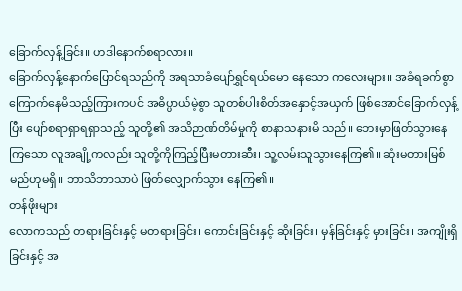ခြောက်လှန့်ခြင်း။ ဟဒါနောက်စရာလား။
ခြောက်လှန့်နောက်ပြောင်ရသည်ကို အရသာခံပျော်ရွှင်ရယ်မော နေသော ကလေးများ။ အခံရခက်စွာ ကြောက်နေမိသည့်ကြားကပင် အဓိပ္ပာယ်မဲ့စွာ သူတစ်ပါးစိတ်အနှောင့်အယှက် ဖြစ်အောင်ခြောက်လှန့်ပြီး ပျော်စရာရှာရရှာသည့် သူတို့၏ အသိဉာဏ်တိမ်မှုကို စာနာသနားမိ သည်။ ဘေးမှာဖြတ်သွားနေကြသော လူအချို့ကလည်း သူတို့ကိုကြည့်ပြီးမတားဆီး၊ သူ့လမ်းသူသွားနေကြ၏။ ဆုံးမတားမြစ်မည်ဟုမရှိ။ ဘာသိဘာသာပဲ ဖြတ်လျှောက်သွား နေကြ၏။
တန်ဖိုးများ
လောကသည် တရားခြင်းနှင့် မတရားခြင်း၊ ကောင်းခြင်းနှင့် ဆိုးခြင်း၊ မှန်ခြင်းနှင့် မှားခြင်း၊ အကျိုးရှိခြင်းနှင့် အ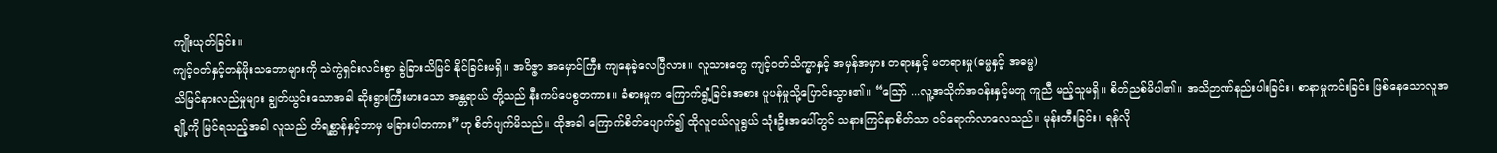ကျိုးယုတ်ခြင်း။
ကျင့်ဝတ်နှင့်တန်ဖိုးသဘောများကို သဲကွဲရှင်းလင်းစွာ ခွဲခြားသိမြင် နိုင်ခြင်းမရှိ။ အဝိဇ္ဇာ အမှောင်ကြီး ကျနေခဲ့လေပြီလား။ လူသားတွေ ကျင့်ဝတ်သိက္ခာနှင့် အမှန်အမှား တရားနှင့် မတရားမှု(ဓမ္မနှင့် အဓမ္မ)
သိမြင်နားလည်မှုများ ချွတ်ယွင်းသောအခါ ဆိုးရွားကြီးမားသော အန္တရာယ် တို့သည် နီးကပ်ပေစွတကား။ ခံစားမှုက ကြောက်ရွံ့ခြင်းအစား ပူပန်မှုသို့ပြောင်းသွား၏။ “ဪ ...လူ့အသိုက်အဝန်းနှင့်မတူ ကူညီ မည့်သူမရှိ။ စိတ်ညစ်မိပါ၏။ အသိဉာဏ်နည်းပါးခြင်း၊ စာနာမှုကင်းခြင်း ဖြစ်နေသောလူအချို့ကို မြင်ရသည့်အခါ လူသည် တိရစ္ဆာန်နှင့်ဘာမှ မခြားပါတကား”ဟု စိတ်ပျက်မိသည်။ ထိုအခါ ကြောက်စိတ်ပျောက်၍ ထိုလူငယ်လူရွယ် သုံးဦးအပေါ်တွင် သနားကြင်နာစိတ်သာ ဝင်ရောက်လာလေသည်။ မုန်းတီးခြင်း၊ ရန်လို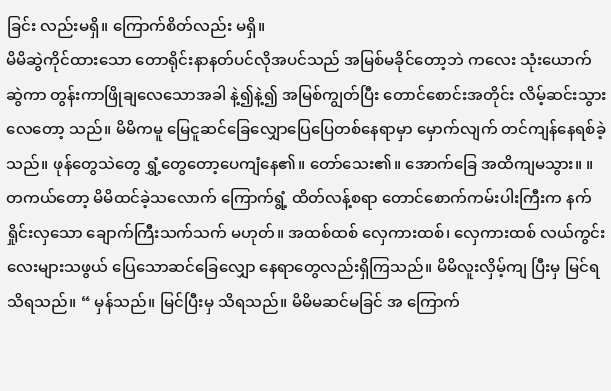ခြင်း လည်းမရှိ။ ကြောက်စိတ်လည်း မရှိ။
မိမိဆွဲကိုင်ထားသော တောရိုင်းနာနတ်ပင်လိုအပင်သည် အမြစ်မခိုင်တော့ဘဲ ကလေး သုံးယောက် ဆွဲကာ တွန်းကာဖြိုချလေသောအခါ နဲ့၍နဲ့၍ အမြစ်ကျွတ်ပြီး တောင်စောင်းအတိုင်း လိမ့်ဆင်းသွားလေတော့ သည်။ မိမိကမူ မြေငူဆင်ခြေလျှောပြေပြေတစ်နေရာမှာ မှောက်လျက် တင်ကျန်နေရစ်ခဲ့သည်။ ဖုန်တွေသဲတွေ ရွှံ့တွေတော့ပေကျံနေ၏။ တော်သေး၏။ အောက်ခြေ အထိကျမသွား။ ။
တကယ်တော့ မိမိထင်ခဲ့သလောက် ကြောက်ရွံ့ ထိတ်လန့်စရာ တောင်စောက်ကမ်းပါးကြီးက နက်ရှိုင်းလှသော ချောက်ကြီးသက်သက် မဟုတ်။ အထစ်ထစ် လှေကားထစ်၊ လှေကားထစ် လယ်ကွင်းလေးများသဖွယ် ပြေသောဆင်ခြေလျှော နေရာတွေလည်းရှိကြသည်။ မိမိလူးလှိမ့်ကျ ပြီးမှ မြင်ရသိရသည်။ “ မှန်သည်။ မြင်ပြီးမှ သိရသည်။ မိမိမဆင်မခြင် အ ကြောက်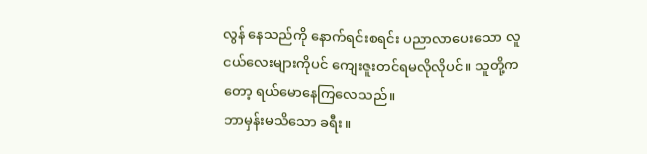လွန် နေသည်ကို နောက်ရင်းစရင်း ပညာလာပေးသော လူငယ်လေးများကိုပင် ကျေးဇူးတင်ရမလိုလိုပင်။ သူတို့ကတော့ ရယ်မောနေကြလေသည်။
ဘာမှန်းမသိသော ခရီး။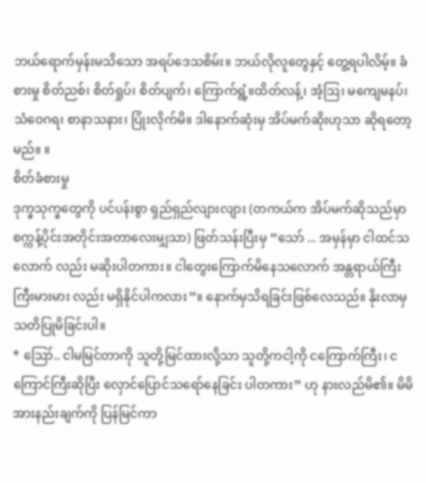ဘယ်ရောက်မှန်းမသိသော အရပ်ဒေသစိမ်း။ ဘယ်လိုလူတွေနှင့် တွေ့ရပါလိမ့်။ ခံစားမှု စိတ်ညစ်၊ စိတ်ရှုပ်၊ စိတ်ပျက်၊ ကြောက်ရွံ့။ထိတ်လန့်၊ အံ့ဩ၊ မကျေမနပ်၊ သံဝေဂရ၊ စာနာသနား၊ ပြုံးလိုက်မိ။ ဒါနောက်ဆုံးမှ အိပ်မက်ဆိုးဟုသာ ဆိုရတော့မည်။ ။
စိတ်ခံစားမှု
ဒုက္ခသုက္ခတွေကို ပင်ပန်းစွာ ရှည်ရှည်လျားလျား (တကယ်က အိပ်မက်ဆိုသည်မှာ စက္ကန့်ပိုင်းအတိုင်းအတာလေးမျှသာ) ဖြတ်သန်းပြီးမှ “သော် ... အမှန်မှာ ငါထင်သလောက် လည်း မဆိုးပါတကား။ ငါတွေးကြောက်မိနေသလောက် အန္တရာယ်ကြီးကြီးမားမား လည်း မရှိနိုင်ပါကလား”။ နောက်မှသိရခြင်းဖြစ်လေသည်။ နိုးလာမှ သတိပြုမိခြင်းပါ။
* ဪ.. ငါမမြင်တာကို သူတို့မြင်ထားလို့သာ သူတို့ကငါ့ကို ငကြောက်ကြီး၊ ငကြောင်ကြီးဆိုပြီး လှောင်ပြောင်သရော်နေခြင်း ပါတကား” ဟု နားလည်မိ၏။ မိမိအားနည်းချက်ကို ပြန်မြင်ကာ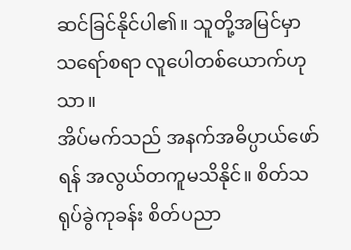ဆင်ခြင်နိုင်ပါ၏။ သူတို့အမြင်မှာ သရော်စရာ လူပေါတစ်ယောက်ဟု သာ။
အိပ်မက်သည် အနက်အဓိပ္ပာယ်ဖော်ရန် အလွယ်တကူမသိနိုင်။ စိတ်သရုပ်ခွဲကုခန်း စိတ်ပညာ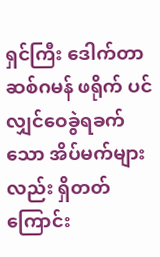ရှင်ကြီး ဒေါက်တာဆစ်ဂမန် ဖရိုက် ပင်လျှင်ဝေခွဲရခက်သော အိပ်မက်များလည်း ရှိတတ်ကြောင်း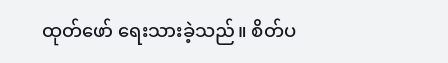ထုတ်ဖော် ရေးသားခဲ့သည်။ စိတ်ပ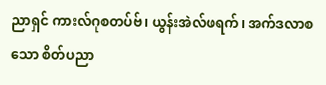ညာရှင် ကားလ်ဂုစတပ်ဗ်၊ ယွန်းအဲလ်ဖရက်၊ အက်ဒလာစသော စိတ်ပညာ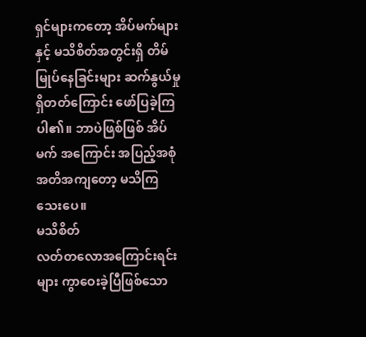ရှင်များကတော့ အိပ်မက်များနှင့် မသိစိတ်အတွင်းရှိ တိမ်မြုပ်နေခြင်းများ ဆက်နွယ်မှုရှိတတ်ကြောင်း ဖော်ပြခဲ့ကြပါ၏။ ဘာပဲဖြစ်ဖြစ် အိပ်မက် အကြောင်း အပြည့်အစုံ အတိအကျတော့ မသိကြသေးပေ။
မသိစိတ်
လတ်တလောအကြောင်းရင်းများ ကွာဝေးခဲ့ပြီဖြစ်သော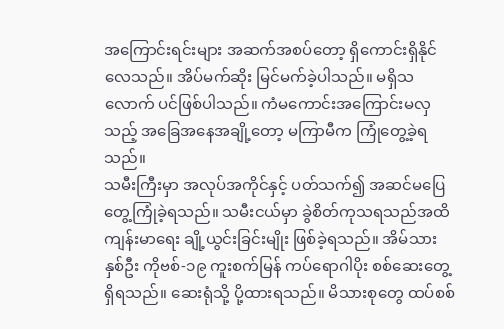အကြောင်းရင်းများ အဆက်အစပ်တော့ ရှိကောင်းရှိနိုင်လေသည်။ အိပ်မက်ဆိုး မြင်မက်ခဲ့ပါသည်။ မရှိသလောက် ပင်ဖြစ်ပါသည်။ ကံမကောင်းအကြောင်းမလှသည့် အခြေအနေအချို့တော့ မကြာမီက ကြုံတွေ့ခဲ့ရသည်။
သမီးကြီးမှာ အလုပ်အကိုင်နှင့် ပတ်သက်၍ အဆင်မပြေ တွေ့ကြုံခဲ့ရသည်။ သမီးငယ်မှာ ခွဲစိတ်ကုသရသည်အထိ ကျန်းမာရေး ချို့ယွင်းခြင်းမျိုး ဖြစ်ခဲ့ရသည်။ အိမ်သားနှစ်ဦး ကိုဗစ်-၁၉ ကူးစက်မြန် ကပ်ရောဂါပိုး စစ်ဆေးတွေ့ရှိရသည်။ ဆေးရုံသို့ ပို့ထားရသည်။ မိသားစုတွေ ထပ်စစ်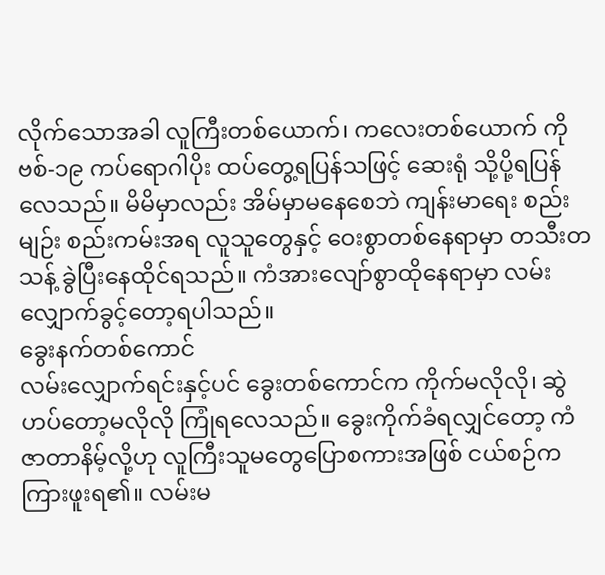လိုက်သောအခါ လူကြီးတစ်ယောက်၊ ကလေးတစ်ယောက် ကိုဗစ်-၁၉ ကပ်ရောဂါပိုး ထပ်တွေ့ရပြန်သဖြင့် ဆေးရုံ သို့ပို့ရပြန်လေသည်။ မိမိမှာလည်း အိမ်မှာမနေစေဘဲ ကျန်းမာရေး စည်းမျဉ်း စည်းကမ်းအရ လူသူတွေနှင့် ဝေးစွာတစ်နေရာမှာ တသီးတသန့် ခွဲပြီးနေထိုင်ရသည်။ ကံအားလျော်စွာထိုနေရာမှာ လမ်းလျှောက်ခွင့်တော့ရပါသည်။
ခွေးနက်တစ်ကောင်
လမ်းလျှောက်ရင်းနှင့်ပင် ခွေးတစ်ကောင်က ကိုက်မလိုလို၊ ဆွဲဟပ်တော့မလိုလို ကြုံရလေသည်။ ခွေးကိုက်ခံရလျှင်တော့ ကံဇာတာနိမ့်လို့ဟု လူကြီးသူမတွေပြောစကားအဖြစ် ငယ်စဉ်က ကြားဖူးရ၏။ လမ်းမ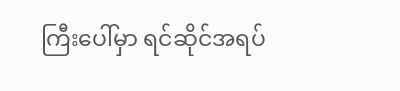ကြီးပေါ်မှာ ရင်ဆိုင်အရပ်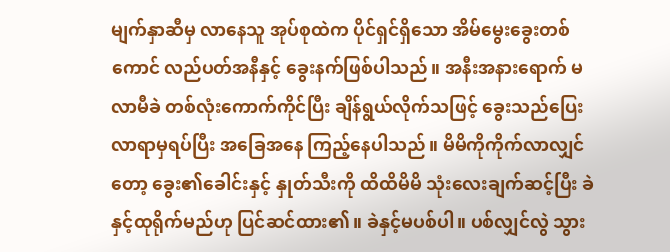မျက်နှာဆီမှ လာနေသူ အုပ်စုထဲက ပိုင်ရှင်ရှိသော အိမ်မွေးခွေးတစ်ကောင် လည်ပတ်အနီနှင့် ခွေးနက်ဖြစ်ပါသည်။ အနီးအနားရောက် မလာမီခဲ တစ်လုံးကောက်ကိုင်ပြီး ချိန်ရွယ်လိုက်သဖြင့် ခွေးသည်ပြေးလာရာမှရပ်ပြီး အခြေအနေ ကြည့်နေပါသည်။ မိမိကိုကိုက်လာလျှင်တော့ ခွေး၏ခေါင်းနှင့် နှုတ်သီးကို ထိထိမိမိ သုံးလေးချက်ဆင့်ပြီး ခဲနှင့်ထုရိုက်မည်ဟု ပြင်ဆင်ထား၏။ ခဲနှင့်မပစ်ပါ။ ပစ်လျှင်လွဲ သွား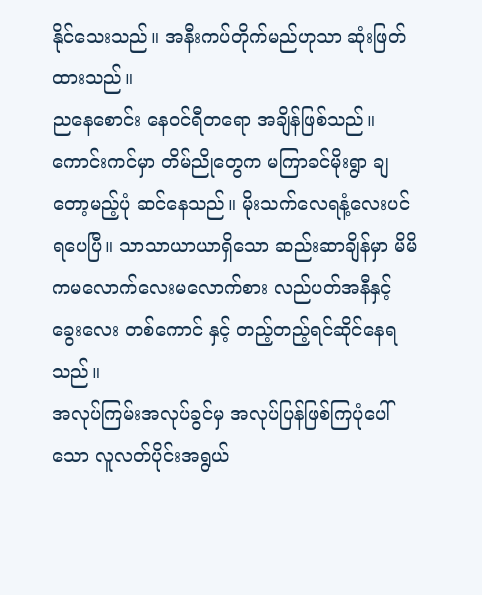နိုင်သေးသည်။ အနီးကပ်တိုက်မည်ဟုသာ ဆုံးဖြတ်ထားသည်။
ညနေစောင်း နေဝင်ရီတရော အချိန်ဖြစ်သည်။ ကောင်းကင်မှာ တိမ်ညိုတွေက မကြာခင်မိုးရွာ ချတော့မည့်ပုံ ဆင်နေသည်။ မိုးသက်လေရနံ့လေးပင်ရပေပြီ။ သာသာယာယာရှိသော ဆည်းဆာချိန်မှာ မိမိကမလောက်လေးမလောက်စား လည်ပတ်အနီနှင့် ခွေးလေး တစ်ကောင် နှင့် တည့်တည့်ရင်ဆိုင်နေရသည်။
အလုပ်ကြမ်းအလုပ်ခွင်မှ အလုပ်ပြန်ဖြစ်ကြပုံပေါ်သော လူလတ်ပိုင်းအရွယ်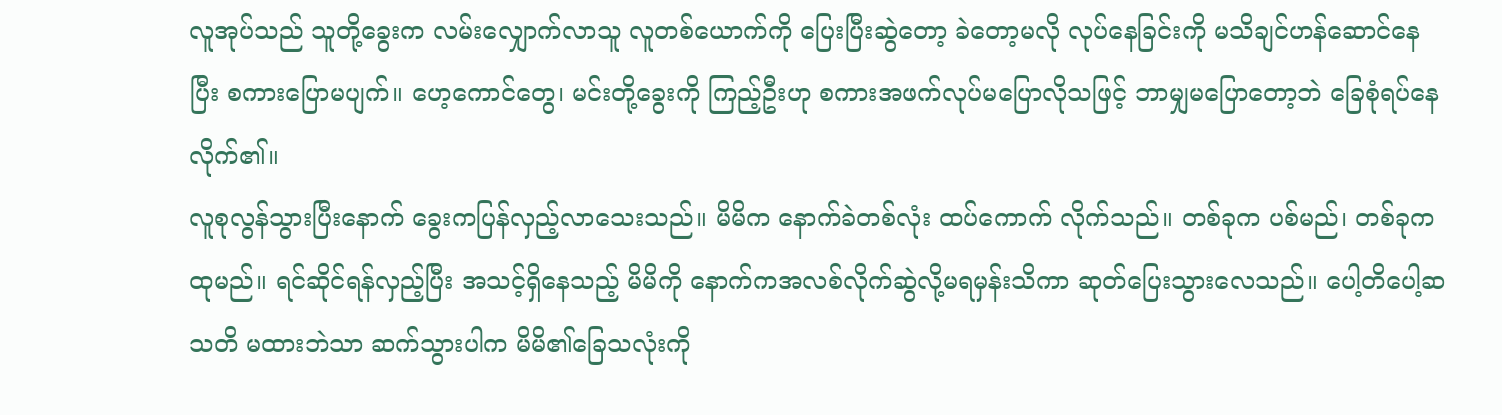လူအုပ်သည် သူတို့ခွေးက လမ်းလျှောက်လာသူ လူတစ်ယောက်ကို ပြေးပြီးဆွဲတော့ ခဲတော့မလို လုပ်နေခြင်းကို မသိချင်ဟန်ဆောင်နေပြီး စကားပြောမပျက်။ ဟေ့ကောင်တွေ၊ မင်းတို့ခွေးကို ကြည့်ဦးဟု စကားအဖက်လုပ်မပြောလိုသဖြင့် ဘာမျှမပြောတော့ဘဲ ခြေစုံရပ်နေလိုက်၏။
လူစုလွန်သွားပြီးနောက် ခွေးကပြန်လှည့်လာသေးသည်။ မိမိက နောက်ခဲတစ်လုံး ထပ်ကောက် လိုက်သည်။ တစ်ခုက ပစ်မည်၊ တစ်ခုက ထုမည်။ ရင်ဆိုင်ရန်လှည့်ပြီး အသင့်ရှိနေသည့် မိမိကို နောက်ကအလစ်လိုက်ဆွဲလို့မရမှန်းသိကာ ဆုတ်ပြေးသွားလေသည်။ ပေါ့တိပေါ့ဆ သတိ မထားဘဲသာ ဆက်သွားပါက မိမိ၏ခြေသလုံးကို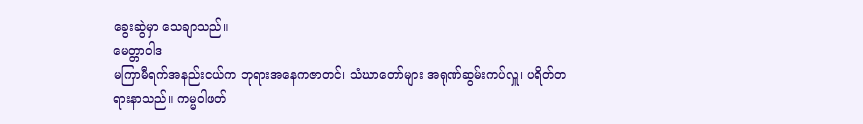ခွေးဆွဲမှာ သေချာသည်။
မေတ္တာဝါဒ
မကြာမီရက်အနည်းငယ်က ဘုရားအနေကဇာတင်၊ သံဃာတော်များ အရုဏ်ဆွမ်းကပ်လှူ၊ ပရိတ်တရားနာသည်။ ကမ္မဝါဖတ်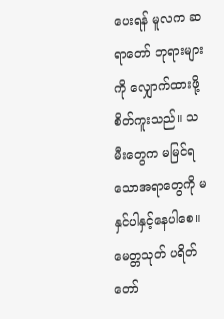ပေးရန် မူလက ဆရာတော် ဘုရားများကို လျှောက်ထားဖို့ စိတ်ကူးသည်။ သမီးတွေက မမြင်ရသောအရာတွေကို မနှင်ပါနှင့်နေပါစေ။ မေတ္တသုတ် ပရိတ်တော်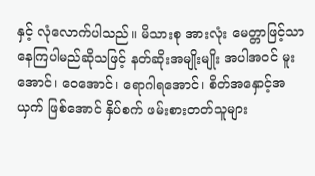နှင့် လုံလောက်ပါသည်။ မိသားစု အားလုံး မေတ္တာဖြင့်သာ နေကြပါမည်ဆိုသဖြင့် နတ်ဆိုးအမျိုးမျိုး အပါအဝင် မူးအောင်၊ ဝေအောင်၊ ရောဂါရအောင်၊ စိတ်အနှောင့်အယှက် ဖြစ်အောင် နှိပ်စက် ဖမ်းစားတတ်သူများ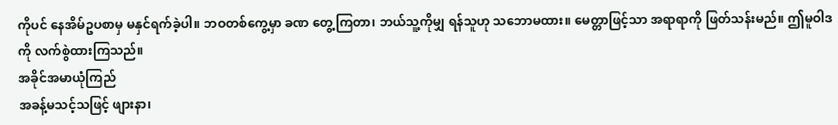ကိုပင် နေအိမ်ဥပစာမှ မနှင်ရက်ခဲ့ပါ။ ဘဝတစ်ကွေ့မှာ ခဏ တွေ့ကြတာ၊ ဘယ်သူ့ကိုမျှ ရန်သူဟု သဘောမထား။ မေတ္တာဖြင့်သာ အရာရာကို ဖြတ်သန်းမည်။ ဤမူဝါဒကို လက်စွဲထားကြသည်။
အခိုင်အမာယုံကြည်
အခန့်မသင့်သဖြင့် ဖျားနာ၊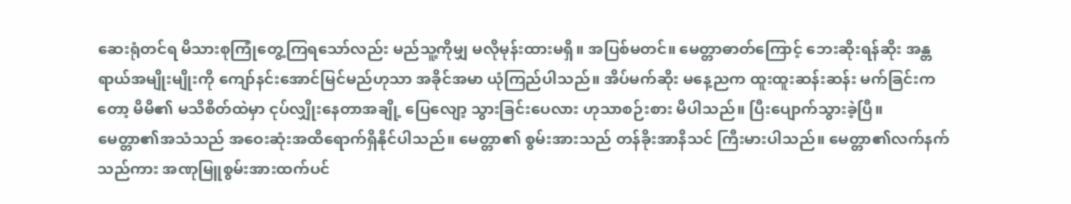ဆေးရုံတင်ရ မိသားစုကြုံတွေ့ကြရသော်လည်း မည်သူ့ကိုမျှ မလိုမုန်းထားမရှိ။ အပြစ်မတင်။ မေတ္တာဓာတ်ကြောင့် ဘေးဆိုးရန်ဆိုး အန္တရာယ်အမျိုးမျိုးကို ကျော်နင်းအောင်မြင်မည်ဟုသာ အခိုင်အမာ ယုံကြည်ပါသည်။ အိပ်မက်ဆိုး မနေ့ညက ထူးထူးဆန်းဆန်း မက်ခြင်းကတော့ မိမိ၏ မသိစိတ်ထဲမှာ ငုပ်လျှိုးနေတာအချို့ ပြေလျော့ သွားခြင်းပေလား ဟုသာစဉ်းစား မိပါသည်။ ပြီးပျောက်သွားခဲ့ပြီ။
မေတ္တာ၏အသံသည် အဝေးဆုံးအထိရောက်ရှိနိုင်ပါသည်။ မေတ္တာ၏ စွမ်းအားသည် တန်ခိုးအာနိသင် ကြီးမားပါသည်။ မေတ္တာ၏လက်နက်သည်ကား အဏုမြူစွမ်းအားထက်ပင်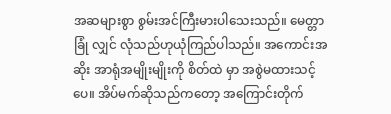အဆများစွာ စွမ်းအင်ကြီးမားပါသေးသည်။ မေတ္တာခြုံ လျှင် လုံသည်ဟုယုံကြည်ပါသည်။ အကောင်းအဆိုး အာရုံအမျိုးမျိုးကို စိတ်ထဲ မှာ အစွဲမထားသင့်ပေ။ အိပ်မက်ဆိုသည်ကတော့ အကြောင်းတိုက်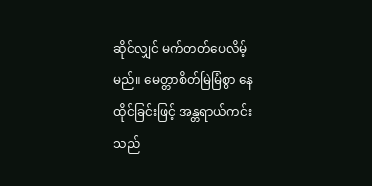ဆိုင်လျှင် မက်တတ်ပေလိမ့်မည်။ မေတ္တာစိတ်မြဲမြံစွာ နေထိုင်ခြင်းဖြင့် အန္တရာယ်ကင်းသည်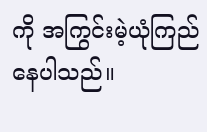ကို အကြွင်းမဲ့ယုံကြည်နေပါသည်။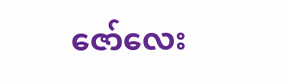ဇော်လေး